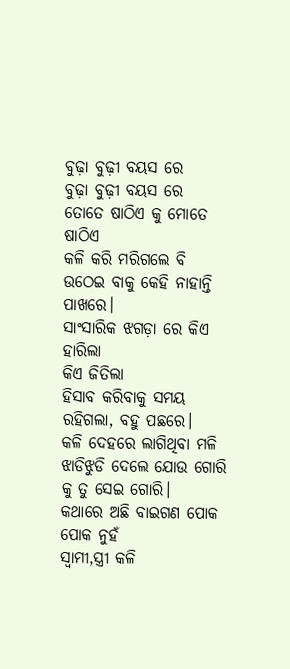ବୁଢ଼ା ବୁଢ଼ୀ ବୟସ ରେ
ବୁଢ଼ା ବୁଢ଼ୀ ବୟସ ରେ
ତୋତେ ଷାଠିଏ କୁ ମୋତେ ଷାଠିଏ
କଳି କରି ମରିଗଲେ ବି
ଉଠେଇ ବାକୁ କେହି ନାହାନ୍ତି ପାଖରେ।
ସାଂସାରିକ ଝଗଡ଼ା ରେ କିଏ ହାରିଲା
କିଏ ଜିତିଲା
ହିସାବ କରିବାକୁ ସମୟ ରହିଗଲା, ବହୁ ପଛରେ।
କଳି ଦେହରେ ଲାଗିଥିବା ମଳି
ଝାଡିଝୁଡି ଦେଲେ ଯୋଉ ଗୋରି କୁ ତୁ ସେଇ ଗୋରି।
କଥାରେ ଅଛି ବାଇଗଣ ପୋକ ପୋକ ନୁହଁ
ସ୍ଵାମୀ,ସ୍ତ୍ରୀ କଳି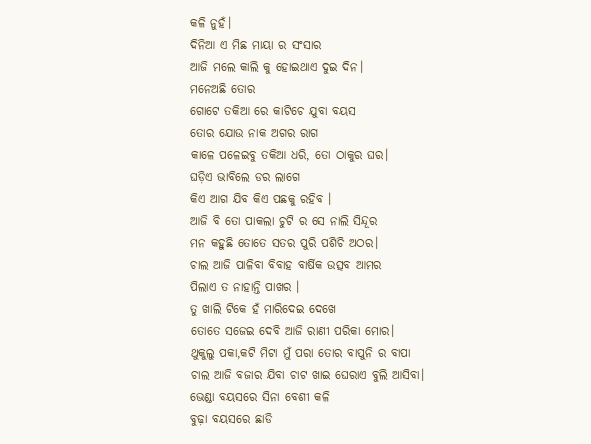କଳି ନୁହଁ।
ଦିନିଆ ଏ ମିଛ ମାୟା ର ସଂସାର
ଆଜି ମଲେ କାଲି କୁ ହୋଇଥାଏ ଦୁଇ ଦିନ।
ମନେଅଛି ତୋର
ଗୋଟେ ତକିଆ ରେ କାଟିଚେ ଯୁବା ବୟସ
ତୋର ଯୋଉ ନାକ ଅଗର ରାଗ
କାଳେ ପଳେଇବୁ ତକିଆ ଧରି, ତୋ ଠାକୁର ଘର।
ଘଡ଼ିଏ ଭାବିଲେ ଡର ଲାଗେ
କିଏ ଆଗ ଯିବ କିଏ ପଛକୁ ରହିବ ।
ଆଜି ବି ତୋ ପାକଲା ଚୁଟି ର ସେ ନାଲି ସିନ୍ଦୂର
ମନ କହୁଛି ତୋତେ ସତର ପୁରି ପଶିଚି ଅଠର।
ଚାଲ ଆଜି ପାଳିବା ବିବାହ ବାର୍ଷିକ ଉତ୍ସବ ଆମର
ପିଲାଏ ତ ନାହାନ୍ତି ପାଖର ।
ତୁ ଖାଲି ଟିକେ ହଁ ମାରିଦେଇ ଦେଖେ
ତୋତେ ସଜେଇ ଦେବି ଆଜି ରାଣୀ ପରିକା ମୋର।
ଥୁକୁଲୁ ପକା,କଟି ମିଟା ମୁଁ ପରା ତୋର ବାପୁନି ର ବାପା
ଚାଲ ଆଜି ବଜାର ଯିବା ଚାଟ ଖାଇ ଘେରାଏ ବୁଲି ଆସିବା।
ଭେଣ୍ଡା ବୟସରେ ସିନା ବେଶୀ କଳି
ବୁଢ଼ା ବୟସରେ ଛାଡି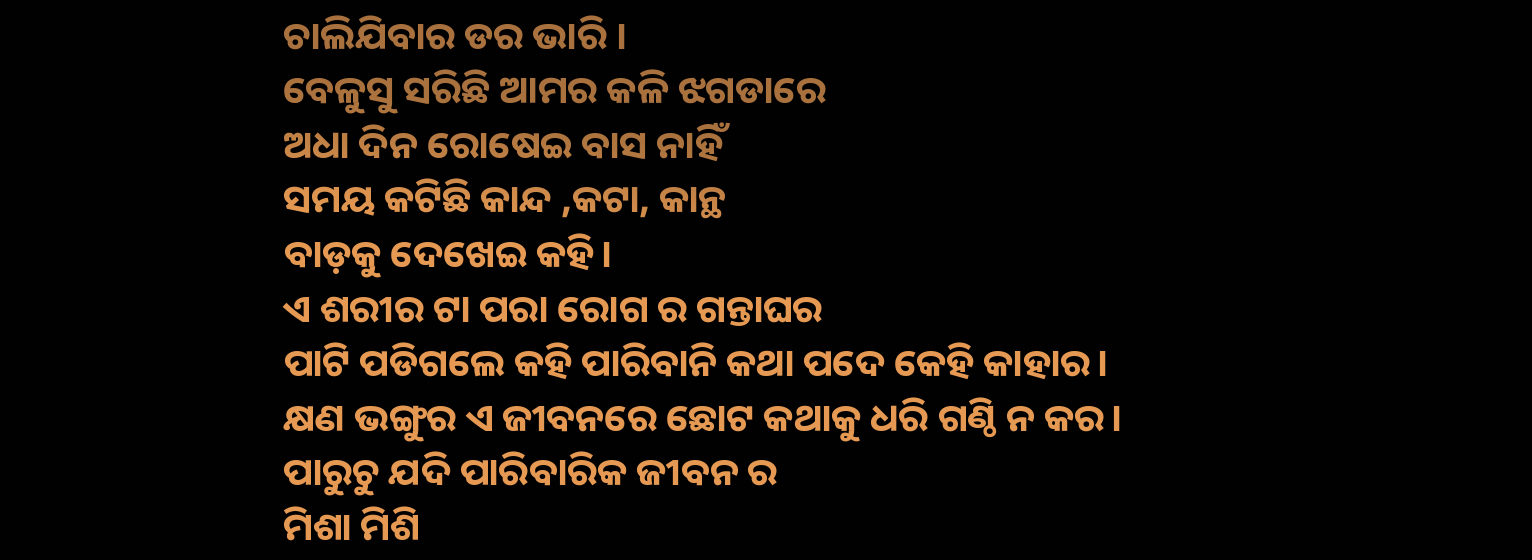ଚାଲିଯିବାର ଡର ଭାରି ।
ବେଳୁସୁ ସରିଛି ଆମର କଳି ଝଗଡାରେ
ଅଧା ଦିନ ରୋଷେଇ ବାସ ନାହିଁ
ସମୟ କଟିଛି କାନ୍ଦ ,କଟା, କାନ୍ଥ
ବାଡ଼କୁ ଦେଖେଇ କହି।
ଏ ଶରୀର ଟା ପରା ରୋଗ ର ଗନ୍ତାଘର
ପାଟି ପଡିଗଲେ କହି ପାରିବାନି କଥା ପଦେ କେହି କାହାର।
କ୍ଷଣ ଭଙ୍ଗୁର ଏ ଜୀବନରେ ଛୋଟ କଥାକୁ ଧରି ଗଣ୍ଠି ନ କର।
ପାରୁଚୁ ଯଦି ପାରିବାରିକ ଜୀବନ ର
ମିଶା ମିଶି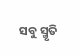ସବୁ ସ୍ମୃତି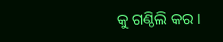କୁ ଗଣ୍ଠିଲି କର ।